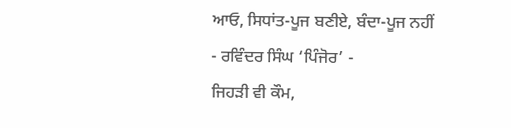ਆਓ, ਸਿਧਾਂਤ-ਪੂਜ ਬਣੀਏ, ਬੰਦਾ-ਪੂਜ ਨਹੀਂ
- ਰਵਿੰਦਰ ਸਿੰਘ ‘ਪਿੰਜੋਰ’ -
ਜਿਹੜੀ ਵੀ ਕੌਮ,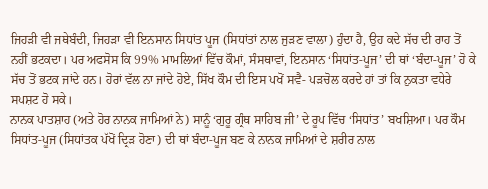ਜਿਹੜੀ ਵੀ ਜਥੇਬੰਦੀ, ਜਿਹੜਾ ਵੀ ਇਨਸਾਨ ਸਿਧਾਂਤ ਪੂਜ (ਸਿਧਾਂਤਾਂ ਨਾਲ ਜੁੜਣ ਵਾਲਾ) ਹੁੰਦਾ ਹੈ, ਉਹ ਕਦੇ ਸੱਚ ਦੀ ਰਾਹ ਤੋਂ ਨਹੀਂ ਭਟਕਦਾ। ਪਰ ਅਫਸੋਸ ਕਿ 99% ਮਾਮਲਿਆਂ ਵਿੱਚ ਕੌਮਾਂ, ਸੰਸਥਾਵਾਂ, ਇਨਸਾਨ ‘ਸਿਧਾਂਤ-ਪੂਜ’ ਦੀ ਥਾਂ ‘ਬੰਦਾ-ਪੂਜ’ ਹੋ ਕੇ ਸੱਚ ਤੋਂ ਭਟਕ ਜਾਂਦੇ ਹਨ। ਹੋਰਾਂ ਵੱਲ ਨਾ ਜਾਂਦੇ ਹੋਏ, ਸਿੱਖ ਕੌਮ ਦੀ ਇਸ ਪਖੋਂ ਸਵੈ- ਪੜਚੋਲ ਕਰਦੇ ਹਾਂ ਤਾਂ ਕਿ ਨੁਕਤਾ ਵਧੇਰੇ ਸਪਸ਼ਟ ਹੋ ਸਕੇ।
ਨਾਨਕ ਪਾਤਸ਼ਾਹ (ਅਤੇ ਹੋਰ ਨਾਨਕ ਜਾਮਿਆਂ ਨੇ) ਸਾਨੂੰ ‘ਗੁਰੂ ਗ੍ਰੰਥ ਸਾਹਿਬ ਜੀ’ ਦੇ ਰੂਪ ਵਿੱਚ ‘ਸਿਧਾਂਤ’ ਬਖਸ਼ਿਆ। ਪਰ ਕੌਮ ਸਿਧਾਂਤ-ਪੂਜ (ਸਿਧਾਂਤਕ ਪੱਖੋਂ ਦ੍ਰਿੜ ਹੋਣਾ) ਦੀ ਥਾਂ ਬੰਦਾ-ਪੂਜ ਬਣ ਕੇ ਨਾਨਕ ਜਾਮਿਆਂ ਦੇ ਸ਼ਰੀਰ ਨਾਲ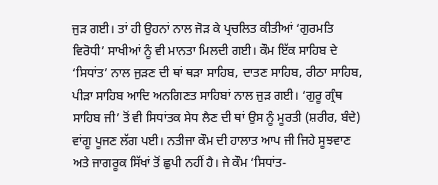ਜੁੜ ਗਈ। ਤਾਂ ਹੀ ਉਹਨਾਂ ਨਾਲ ਜੋੜ ਕੇ ਪ੍ਰਚਲਿਤ ਕੀਤੀਆਂ ‘ਗੁਰਮਤਿ ਵਿਰੋਧੀ’ ਸਾਖੀਆਂ ਨੂੰ ਵੀ ਮਾਨਤਾ ਮਿਲਦੀ ਗਈ। ਕੌਮ ਇੱਕ ਸਾਹਿਬ ਦੇ ‘ਸਿਧਾਂਤ’ ਨਾਲ ਜੁੜਣ ਦੀ ਥਾਂ ਥੜਾ ਸਾਹਿਬ, ਦਾਤਣ ਸਾਹਿਬ, ਰੀਠਾ ਸਾਹਿਬ, ਪੀੜਾ ਸਾਹਿਬ ਆਦਿ ਅਨਗਿਣਤ ਸਾਹਿਬਾਂ ਨਾਲ ਜੁੜ ਗਈ। ‘ਗੁਰੂ ਗ੍ਰੰਥ ਸਾਹਿਬ ਜੀ’ ਤੋਂ ਵੀ ਸਿਧਾਂਤਕ ਸੇਧ ਲੈਣ ਦੀ ਥਾਂ ਉਸ ਨੂੰ ਮੂਰਤੀ (ਸ਼ਰੀਰ, ਬੰਦੇ) ਵਾਂਗੂ ਪੂਜਣ ਲੱਗ ਪਈ। ਨਤੀਜਾ ਕੌਮ ਦੀ ਹਾਲਾਤ ਆਪ ਜੀ ਜਿਹੇ ਸੂਝਵਾਣ ਅਤੇ ਜਾਗਰੂਕ ਸਿੱਖਾਂ ਤੋਂ ਛੁਪੀ ਨਹੀਂ ਹੈ। ਜੇ ਕੌਮ ‘ਸਿਧਾਂਤ-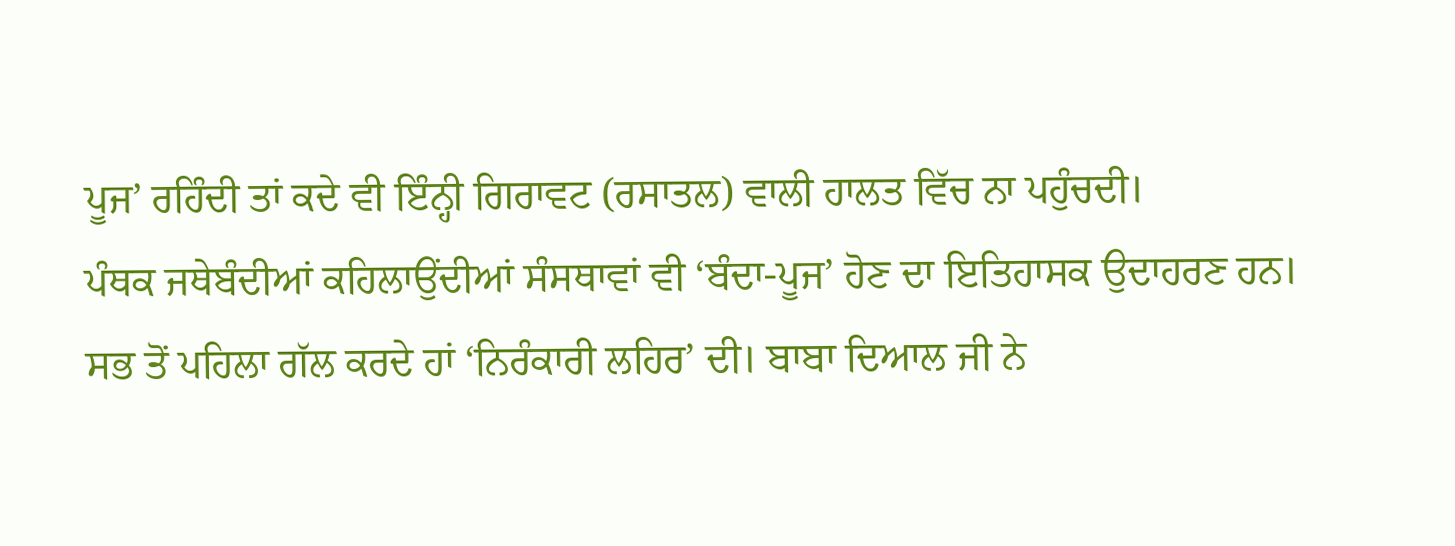ਪੂਜ’ ਰਹਿੰਦੀ ਤਾਂ ਕਦੇ ਵੀ ਇੰਨ੍ਹੀ ਗਿਰਾਵਟ (ਰਸਾਤਲ) ਵਾਲੀ ਹਾਲਤ ਵਿੱਚ ਨਾ ਪਹੁੰਚਦੀ।
ਪੰਥਕ ਜਥੇਬੰਦੀਆਂ ਕਹਿਲਾਉਂਦੀਆਂ ਸੰਸਥਾਵਾਂ ਵੀ ‘ਬੰਦਾ-ਪੂਜ’ ਹੋਣ ਦਾ ਇਤਿਹਾਸਕ ਉਦਾਹਰਣ ਹਨ। ਸਭ ਤੋਂ ਪਹਿਲਾ ਗੱਲ ਕਰਦੇ ਹਾਂ ‘ਨਿਰੰਕਾਰੀ ਲਹਿਰ’ ਦੀ। ਬਾਬਾ ਦਿਆਲ ਜੀ ਨੇ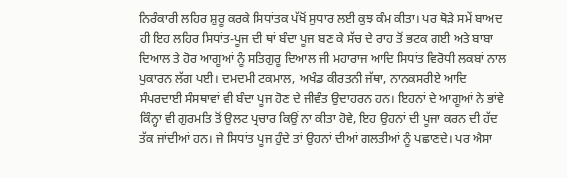ਨਿਰੰਕਾਰੀ ਲਹਿਰ ਸ਼ੁਰੂ ਕਰਕੇ ਸਿਧਾਂਤਕ ਪੱਖੋਂ ਸੁਧਾਰ ਲਈ ਕੁਝ ਕੰਮ ਕੀਤਾ। ਪਰ ਥੋੜੇ ਸਮੇਂ ਬਾਅਦ ਹੀ ਇਹ ਲਹਿਰ ਸਿਧਾਂਤ-ਪੂਜ ਦੀ ਥਾਂ ਬੰਦਾ ਪੂਜ ਬਣ ਕੇ ਸੱਚ ਦੇ ਰਾਹ ਤੋਂ ਭਟਕ ਗਈ ਅਤੇ ਬਾਬਾ ਦਿਆਲ ਤੇ ਹੋਰ ਆਗੂਆਂ ਨੂੰ ਸਤਿਗੁਰੂ ਦਿਆਲ ਜੀ ਮਹਾਰਾਜ ਆਦਿ ਸਿਧਾਂਤ ਵਿਰੋਧੀ ਲਕਬਾਂ ਨਾਲ ਪੁਕਾਰਨ ਲੱਗ ਪਈ। ਦਮਦਮੀ ਟਕਮਾਲ, ਅਖੰਡ ਕੀਰਤਨੀ ਜੱਥਾ, ਨਾਨਕਸਰੀਏ ਆਦਿ ਸੰਪਰਦਾਈ ਸੰਸਥਾਵਾਂ ਵੀ ਬੰਦਾ ਪੂਜ ਹੋਣ ਦੇ ਜੀਵੰਤ ਉਦਾਹਰਨ ਹਨ। ਇਹਨਾਂ ਦੇ ਆਗੂਆਂ ਨੇ ਭਾਂਵੇ ਕਿੰਨ੍ਹਾ ਵੀ ਗੁਰਮਤਿ ਤੋਂ ਉਲਟ ਪ੍ਰਚਾਰ ਕਿਉਂ ਨਾ ਕੀਤਾ ਹੋਵੇ, ਇਹ ਉਹਨਾਂ ਦੀ ਪੂਜਾ ਕਰਨ ਦੀ ਹੱਦ ਤੱਕ ਜਾਂਦੀਆਂ ਹਨ। ਜੇ ਸਿਧਾਂਤ ਪੂਜ ਹੁੰਦੇ ਤਾਂ ਉਹਨਾਂ ਦੀਆਂ ਗਲਤੀਆਂ ਨੂੰ ਪਛਾਣਦੇ। ਪਰ ਐਸਾ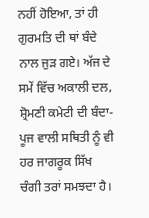ਨਹੀਂ ਹੋਇਆ, ਤਾਂ ਹੀ ਗੁਰਮਤਿ ਦੀ ਥਾਂ ਬੰਦੇ ਨਾਲ ਜੁੜ ਗਏ। ਅੱਜ ਦੇ ਸਮੇਂ ਵਿੱਚ ਅਕਾਲੀ ਦਲ, ਸ਼੍ਰੋਮਣੀ ਕਮੇਟੀ ਦੀ ਬੰਦਾ-ਪੂਜ ਵਾਲੀ ਸਥਿਤੀ ਨੂੰ ਵੀ ਹਰ ਜਾਗਰੂਕ ਸਿੱਖ ਚੰਗੀ ਤਰਾਂ ਸਮਝਦਾ ਹੈ।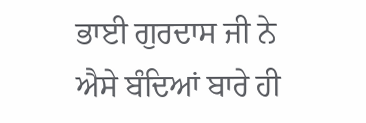ਭਾਈ ਗੁਰਦਾਸ ਜੀ ਨੇ ਐਸੇ ਬੰਦਿਆਂ ਬਾਰੇ ਹੀ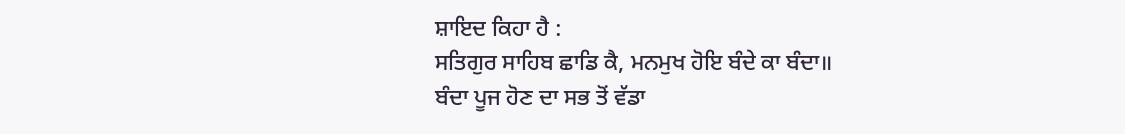ਸ਼ਾਇਦ ਕਿਹਾ ਹੈ :
ਸਤਿਗੁਰ ਸਾਹਿਬ ਛਾਡਿ ਕੈ, ਮਨਮੁਖ ਹੋਇ ਬੰਦੇ ਕਾ ਬੰਦਾ॥
ਬੰਦਾ ਪੂਜ ਹੋਣ ਦਾ ਸਭ ਤੋਂ ਵੱਡਾ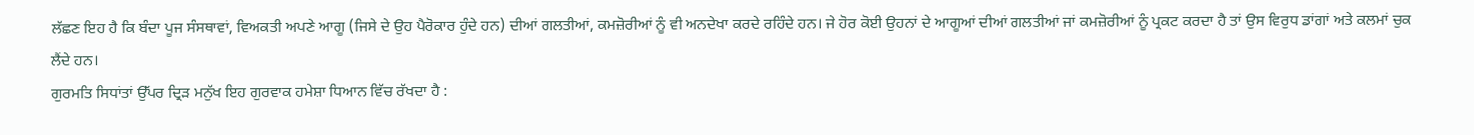ਲੱਛਣ ਇਹ ਹੈ ਕਿ ਬੰਦਾ ਪੂਜ ਸੰਸਥਾਵਾਂ, ਵਿਅਕਤੀ ਅਪਣੇ ਆਗੂ (ਜਿਸੇ ਦੇ ਉਹ ਪੈਰੋਕਾਰ ਹੁੰਦੇ ਹਨ) ਦੀਆਂ ਗਲਤੀਆਂ, ਕਮਜ਼ੋਰੀਆਂ ਨੂੰ ਵੀ ਅਨਦੇਖਾ ਕਰਦੇ ਰਹਿੰਦੇ ਹਨ। ਜੇ ਹੋਰ ਕੋਈ ਉਹਨਾਂ ਦੇ ਆਗੂਆਂ ਦੀਆਂ ਗਲਤੀਆਂ ਜਾਂ ਕਮਜ਼ੋਰੀਆਂ ਨੂੰ ਪ੍ਰਕਟ ਕਰਦਾ ਹੈ ਤਾਂ ਉਸ ਵਿਰੁਧ ਡਾਂਗਾਂ ਅਤੇ ਕਲਮਾਂ ਚੁਕ ਲੈਂਦੇ ਹਨ।
ਗੁਰਮਤਿ ਸਿਧਾਂਤਾਂ ਉੱਪਰ ਦ੍ਰਿੜ ਮਨੁੱਖ ਇਹ ਗੁਰਵਾਕ ਹਮੇਸ਼ਾ ਧਿਆਨ ਵਿੱਚ ਰੱਖਦਾ ਹੈ :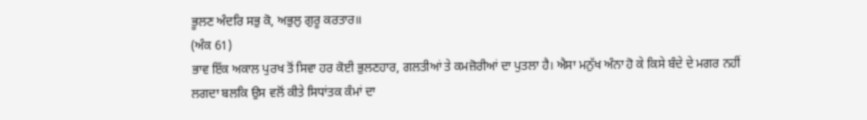ਭੂਲਣ ਅੰਦਰਿ ਸਭੁ ਕੋ, ਅਭੁਲੁ ਗੁਰੂ ਕਰਤਾਰ॥
(ਅੰਕ 61)
ਭਾਵ ਇੱਕ ਅਕਾਲ ਪੁਰਖ ਤੋਂ ਸਿਵਾ ਹਰ ਕੋਈ ਭੁਲਣਹਾਰ, ਗਲਤੀਆਂ ਤੇ ਕਮਜ਼ੋਰੀਆਂ ਦਾ ਪੁਤਲਾ ਹੈ। ਐਸਾ ਮਨੁੱਖ ਅੰਨਾ ਹੋ ਕੇ ਕਿਸੇ ਬੰਦੇ ਦੇ ਮਗਰ ਨਹੀਂ ਲਗਦਾ ਬਲਕਿ ਉਸ ਵਲੋਂ ਕੀਤੇ ਸਿਧਾਂਤਕ ਕੰਮਾਂ ਦਾ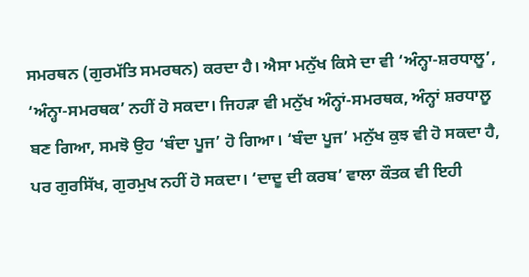ਸਮਰਥਨ (ਗੁਰਮੱਤਿ ਸਮਰਥਨ) ਕਰਦਾ ਹੈ। ਐਸਾ ਮਨੁੱਖ ਕਿਸੇ ਦਾ ਵੀ ‘ਅੰਨ੍ਹਾ-ਸ਼ਰਧਾਲੂ’, ‘ਅੰਨ੍ਹਾ-ਸਮਰਥਕ’ ਨਹੀਂ ਹੋ ਸਕਦਾ। ਜਿਹੜਾ ਵੀ ਮਨੁੱਖ ਅੰਨ੍ਹਾਂ-ਸਮਰਥਕ, ਅੰਨ੍ਹਾਂ ਸ਼ਰਧਾਲੂ ਬਣ ਗਿਆ, ਸਮਝੋ ਉਹ ‘ਬੰਦਾ ਪੂਜ’ ਹੋ ਗਿਆ। ‘ਬੰਦਾ ਪੂਜ’ ਮਨੁੱਖ ਕੁਝ ਵੀ ਹੋ ਸਕਦਾ ਹੈ, ਪਰ ਗੁਰਸਿੱਖ, ਗੁਰਮੁਖ ਨਹੀਂ ਹੋ ਸਕਦਾ। ‘ਦਾਦੂ ਦੀ ਕਰਬ’ ਵਾਲਾ ਕੌਤਕ ਵੀ ਇਹੀ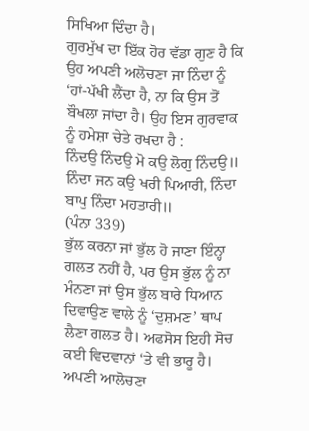ਸਿਖਿਆ ਦਿੰਦਾ ਹੈ।
ਗੁਰਮੁੱਖ ਦਾ ਇੱਕ ਹੋਰ ਵੱਡਾ ਗੁਣ ਹੈ ਕਿ ਉਹ ਅਪਣੀ ਅਲੋਚਣਾ ਜਾ ਨਿੰਦਾ ਨੂੰ ‘ਹਾਂ-ਪੱਖੀ ਲੈਂਦਾ ਹੈ, ਨਾ ਕਿ ਉਸ ਤੋਂ ਬੌਖਲਾ ਜਾਂਦਾ ਹੈ। ਉਹ ਇਸ ਗੁਰਵਾਕ ਨੂੰ ਹਮੇਸ਼ਾ ਚੇਤੇ ਰਖਦਾ ਹੈ :
ਨਿੰਦਉ ਨਿੰਦਉ ਮੋ ਕਉ ਲੋਗੁ ਨਿੰਦਉ॥
ਨਿੰਦਾ ਜਨ ਕਉ ਖਰੀ ਪਿਆਰੀ, ਨਿੰਦਾ ਬਾਪੁ ਨਿੰਦਾ ਮਹਤਾਰੀ॥
(ਪੰਨਾ 339)
ਭੁੱਲ ਕਰਨਾ ਜਾਂ ਭੁੱਲ ਹੋ ਜਾਣਾ ਇੰਨ੍ਹਾ ਗਲਤ ਨਹੀਂ ਹੈ, ਪਰ ਉਸ ਭੁੱਲ ਨੂੰ ਨਾ ਮੰਨਣਾ ਜਾਂ ਉਸ ਭੁੱਲ ਬਾਰੇ ਧਿਆਨ ਦਿਵਾਉਣ ਵਾਲੇ ਨੂੰ ‘ਦੁਸ਼ਮਣ’ ਥਾਪ ਲੈਣਾ ਗਲਤ ਹੈ। ਅਫਸੋਸ ਇਹੀ ਸੋਚ ਕਈ ਵਿਦਵਾਨਾਂ ‘ਤੇ ਵੀ ਭਾਰੂ ਹੈ। ਅਪਣੀ ਆਲੋਚਣਾ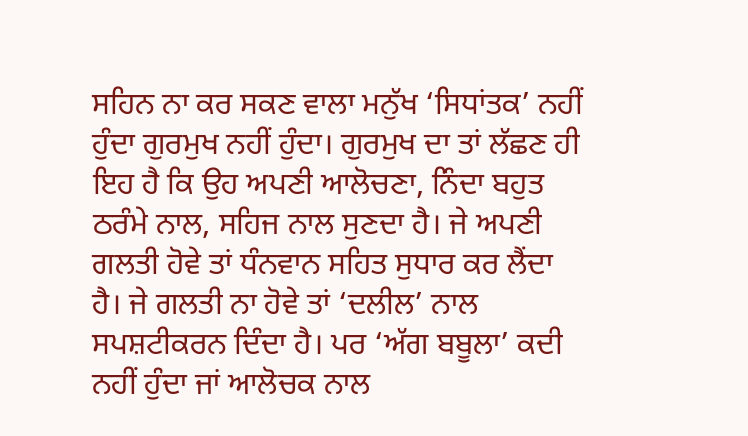ਸਹਿਨ ਨਾ ਕਰ ਸਕਣ ਵਾਲਾ ਮਨੁੱਖ ‘ਸਿਧਾਂਤਕ’ ਨਹੀਂ ਹੁੰਦਾ ਗੁਰਮੁਖ ਨਹੀਂ ਹੁੰਦਾ। ਗੁਰਮੁਖ ਦਾ ਤਾਂ ਲੱਛਣ ਹੀ ਇਹ ਹੈ ਕਿ ਉਹ ਅਪਣੀ ਆਲੋਚਣਾ, ਨਿੰਦਾ ਬਹੁਤ ਠਰੰਮੇ ਨਾਲ, ਸਹਿਜ ਨਾਲ ਸੁਣਦਾ ਹੈ। ਜੇ ਅਪਣੀ ਗਲਤੀ ਹੋਵੇ ਤਾਂ ਧੰਨਵਾਨ ਸਹਿਤ ਸੁਧਾਰ ਕਰ ਲੈਂਦਾ ਹੈ। ਜੇ ਗਲਤੀ ਨਾ ਹੋਵੇ ਤਾਂ ‘ਦਲੀਲ’ ਨਾਲ ਸਪਸ਼ਟੀਕਰਨ ਦਿੰਦਾ ਹੈ। ਪਰ ‘ਅੱਗ ਬਬੂਲਾ’ ਕਦੀ ਨਹੀਂ ਹੁੰਦਾ ਜਾਂ ਆਲੋਚਕ ਨਾਲ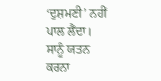‘ਦੁਸ਼ਮਣੀ’ ਨਹੀਂ ਪਾਲ ਲੈਂਦਾ। ਸਾਨੂੰ ਯਤਨ ਕਰਨਾ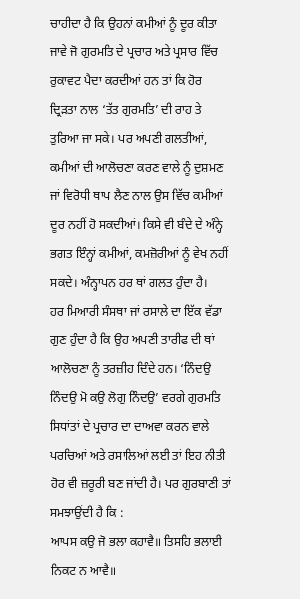ਚਾਹੀਦਾ ਹੈ ਕਿ ਉਹਨਾਂ ਕਮੀਆਂ ਨੂੰ ਦੂਰ ਕੀਤਾ ਜਾਵੇ ਜੋ ਗੁਰਮਤਿ ਦੇ ਪ੍ਰਚਾਰ ਅਤੇ ਪ੍ਰਸਾਰ ਵਿੱਚ ਰੁਕਾਵਟ ਪੈਦਾ ਕਰਦੀਆਂ ਹਨ ਤਾਂ ਕਿ ਹੋਰ ਦ੍ਰਿੜਤਾ ਨਾਲ ‘ਤੱਤ ਗੁਰਮਤਿ’ ਦੀ ਰਾਹ ਤੇ ਤੁਰਿਆ ਜਾ ਸਕੇ। ਪਰ ਅਪਣੀ ਗਲਤੀਆਂ, ਕਮੀਆਂ ਦੀ ਆਲੋਚਣਾ ਕਰਣ ਵਾਲੇ ਨੂੰ ਦੁਸ਼ਮਣ ਜਾਂ ਵਿਰੋਧੀ ਥਾਪ ਲੈਣ ਨਾਲ ਉਸ ਵਿੱਚ ਕਮੀਆਂ ਦੂਰ ਨਹੀਂ ਹੋ ਸਕਦੀਆਂ। ਕਿਸੇ ਵੀ ਬੰਦੇ ਦੇ ਅੰਨ੍ਹੇ ਭਗਤ ਇੰਨ੍ਹਾਂ ਕਮੀਆਂ, ਕਮਜ਼ੋਰੀਆਂ ਨੂੰ ਵੇਖ ਨਹੀਂ ਸਕਦੇ। ਅੰਨ੍ਹਾਪਨ ਹਰ ਥਾਂ ਗਲਤ ਹੁੰਦਾ ਹੈ।
ਹਰ ਮਿਆਰੀ ਸੰਸਥਾ ਜਾਂ ਰਸਾਲੇ ਦਾ ਇੱਕ ਵੱਡਾ ਗੁਣ ਹੁੰਦਾ ਹੈ ਕਿ ਉਹ ਅਪਣੀ ਤਾਰੀਫ ਦੀ ਥਾਂ ਆਲੋਚਣਾ ਨੂੰ ਤਰਜ਼ੀਹ ਦਿੰਦੇ ਹਨ। ‘ਨਿੰਦਉ ਨਿੰਦਉ ਮੋ ਕਉ ਲੋਗੁ ਨਿੰਦਉ’ ਵਰਗੇ ਗੁਰਮਤਿ ਸਿਧਾਂਤਾਂ ਦੇ ਪ੍ਰਚਾਰ ਦਾ ਦਾਅਵਾ ਕਰਨ ਵਾਲੇ ਪਰਚਿਆਂ ਅਤੇ ਰਸਾਲਿਆਂ ਲਈ ਤਾਂ ਇਹ ਨੀਤੀ ਹੋਰ ਵੀ ਜ਼ਰੂਰੀ ਬਣ ਜਾਂਦੀ ਹੈ। ਪਰ ਗੁਰਬਾਣੀ ਤਾਂ ਸਮਝਾਉਂਦੀ ਹੈ ਕਿ :
ਆਪਸ ਕਉ ਜੋ ਭਲਾ ਕਹਾਵੈ॥ ਤਿਸਹਿ ਭਲਾਈ ਨਿਕਟ ਨ ਆਵੈ॥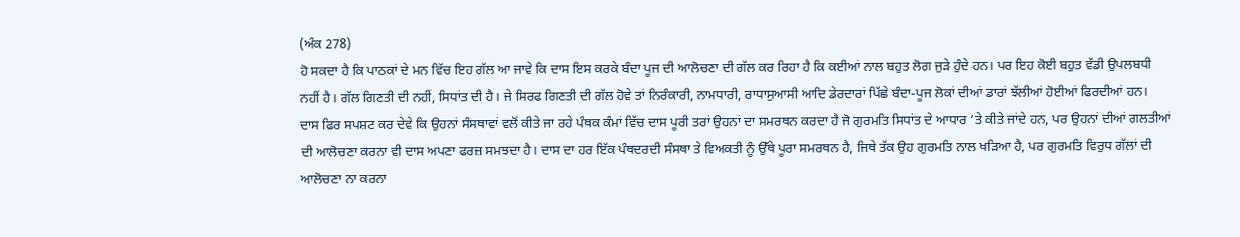(ਅੰਕ 278)
ਹੋ ਸਕਦਾ ਹੈ ਕਿ ਪਾਠਕਾਂ ਦੇ ਮਨ ਵਿੱਚ ਇਹ ਗੱਲ ਆ ਜਾਵੇ ਕਿ ਦਾਸ ਇਸ ਕਰਕੇ ਬੰਦਾ ਪੂਜ ਦੀ ਆਲੋਚਣਾ ਦੀ ਗੱਲ ਕਰ ਰਿਹਾ ਹੈ ਕਿ ਕਈਆਂ ਨਾਲ ਬਹੁਤ ਲੋਗ ਜੁੜੇ ਹੁੰਦੇ ਹਨ। ਪਰ ਇਹ ਕੋਈ ਬਹੁਤ ਵੱਡੀ ਉਪਲਬਧੀ ਨਹੀਂ ਹੈ। ਗੱਲ ਗਿਣਤੀ ਦੀ ਨਹੀਂ, ਸਿਧਾਂਤ ਦੀ ਹੈ। ਜੇ ਸਿਰਫ ਗਿਣਤੀ ਦੀ ਗੱਲ ਹੋਵੇ ਤਾਂ ਨਿਰੰਕਾਰੀ, ਨਾਮਧਾਰੀ, ਰਾਧਾਸੁਆਸੀ ਆਦਿ ਡੇਰਦਾਰਾਂ ਪਿੱਛੇ ਬੰਦਾ-ਪੂਜ ਲੋਕਾਂ ਦੀਆਂ ਡਾਰਾਂ ਝੱਲੀਆਂ ਹੋਈਆਂ ਫਿਰਦੀਆਂ ਹਨ।
ਦਾਸ ਫਿਰ ਸਪਸ਼ਟ ਕਰ ਦੇਵੇ ਕਿ ਉਹਨਾਂ ਸੰਸਥਾਵਾਂ ਵਲੋਂ ਕੀਤੇ ਜਾ ਰਹੇ ਪੰਥਕ ਕੰਮਾਂ ਵਿੱਚ ਦਾਸ ਪੂਰੀ ਤਰਾਂ ਉਹਨਾਂ ਦਾ ਸਮਰਥਨ ਕਰਦਾ ਹੈ ਜੋ ਗੁਰਮਤਿ ਸਿਧਾਂਤ ਦੇ ਆਧਾਰ ’ਤੇ ਕੀਤੇ ਜਾਂਦੇ ਹਨ, ਪਰ ਉਹਨਾਂ ਦੀਆਂ ਗਲਤੀਆਂ ਦੀ ਆਲੋਚਣਾ ਕਰਨਾ ਵੀ ਦਾਸ ਅਪਣਾ ਫਰਜ਼ ਸਮਝਦਾ ਹੈ। ਦਾਸ ਦਾ ਹਰ ਇੱਕ ਪੰਥਦਰਦੀ ਸੰਸਥਾ ਤੇ ਵਿਅਕਤੀ ਨੂੰ ਉੱਥੇ ਪੂਰਾ ਸਮਰਥਨ ਹੈ, ਜਿਥੇ ਤੱਕ ਉਹ ਗੁਰਮਤਿ ਨਾਲ ਖੜਿਆ ਹੈ, ਪਰ ਗੁਰਮਤਿ ਵਿਰੁਧ ਗੱਲਾਂ ਦੀ ਆਲੋਚਣਾ ਨਾ ਕਰਨਾ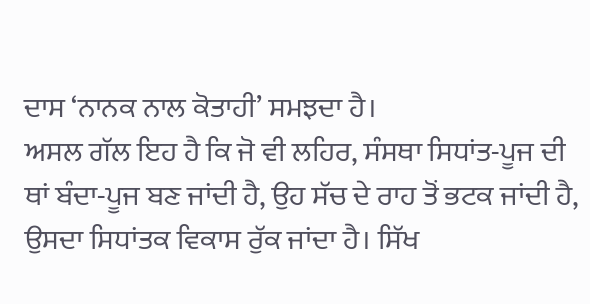ਦਾਸ ‘ਨਾਨਕ ਨਾਲ ਕੋਤਾਹੀ’ ਸਮਝਦਾ ਹੈ।
ਅਸਲ ਗੱਲ ਇਹ ਹੈ ਕਿ ਜੋ ਵੀ ਲਹਿਰ, ਸੰਸਥਾ ਸਿਧਾਂਤ-ਪੂਜ ਦੀ ਥਾਂ ਬੰਦਾ-ਪੂਜ ਬਣ ਜਾਂਦੀ ਹੈ, ਉਹ ਸੱਚ ਦੇ ਰਾਹ ਤੋਂ ਭਟਕ ਜਾਂਦੀ ਹੈ, ਉਸਦਾ ਸਿਧਾਂਤਕ ਵਿਕਾਸ ਰੁੱਕ ਜਾਂਦਾ ਹੈ। ਸਿੱਖ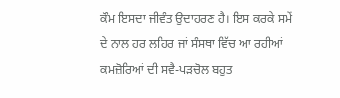ਕੌਮ ਇਸਦਾ ਜੀਵੰਤ ਉਦਾਹਰਣ ਹੈ। ਇਸ ਕਰਕੇ ਸਮੇਂ ਦੇ ਨਾਲ ਹਰ ਲਹਿਰ ਜਾਂ ਸੰਸਥਾ ਵਿੱਚ ਆ ਰਹੀਆਂ ਕਮਜ਼ੋਰਿਆਂ ਦੀ ਸਵੈ-ਪੜਚੋਲ ਬਹੁਤ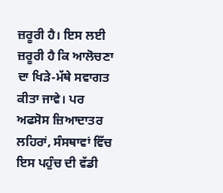ਜ਼ਰੂਰੀ ਹੈ। ਇਸ ਲਈ ਜ਼ਰੂਰੀ ਹੈ ਕਿ ਆਲੋਚਣਾ ਦਾ ਖਿੜੇ-ਮੱਥੇ ਸਵਾਗਤ ਕੀਤਾ ਜਾਵੇ। ਪਰ ਅਫਸੋਸ ਜ਼ਿਆਦਾਤਰ ਲਹਿਰਾਂ, ਸੰਸਥਾਵਾਂ ਵਿੱਚ ਇਸ ਪਹੁੰਚ ਦੀ ਵੱਡੀ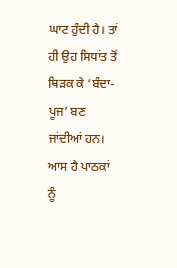ਘਾਟ ਹੁੰਦੀ ਹੈ। ਤਾਂ ਹੀ ਉਹ ਸਿਧਾਂਤ ਤੋਂ ਥਿੜਕ ਕੇ ‘ਬੰਦਾ-ਪੂਜ’ ਬਣ ਜਾਂਦੀਆਂ ਹਨ।
ਆਸ ਹੈ ਪਾਠਕਾਂ ਨੂੰ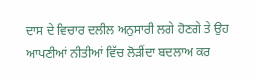ਦਾਸ ਦੇ ਵਿਚਾਰ ਦਲੀਲ ਅਨੁਸਾਰੀ ਲਗੇ ਹੋਣਗੇ ਤੇ ਉਹ ਆਪਣੀਆਂ ਨੀਤੀਆਂ ਵਿੱਚ ਲੋੜੀਂਦਾ ਬਦਲਾਅ ਕਰ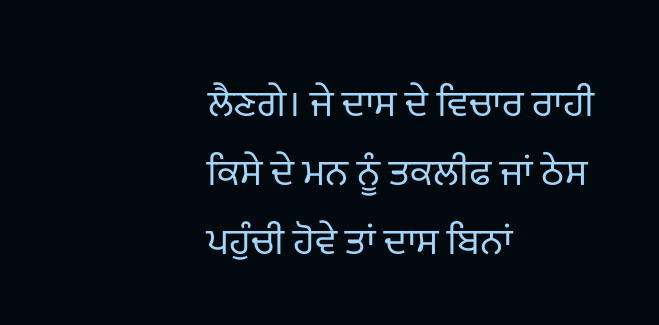ਲੈਣਗੇ। ਜੇ ਦਾਸ ਦੇ ਵਿਚਾਰ ਰਾਹੀ ਕਿਸੇ ਦੇ ਮਨ ਨੂੰ ਤਕਲੀਫ ਜਾਂ ਠੇਸ ਪਹੁੰਚੀ ਹੋਵੇ ਤਾਂ ਦਾਸ ਬਿਨਾਂ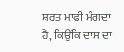ਸ਼ਰਤ ਮਾਫੀ ਮੰਗਦਾ ਹੈ, ਕਿਉਂਕਿ ਦਾਸ ਦਾ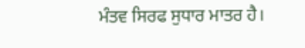ਮੰਤਵ ਸਿਰਫ ਸੁਧਾਰ ਮਾਤਰ ਹੈ।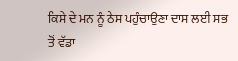ਕਿਸੇ ਦੇ ਮਨ ਨੂੰ ਠੇਸ ਪਹੁੰਚਾਉਣਾ ਦਾਸ ਲਈ ਸਭ ਤੋਂ ਵੱਡਾ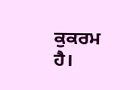ਕੁਕਰਮ ਹੈ।